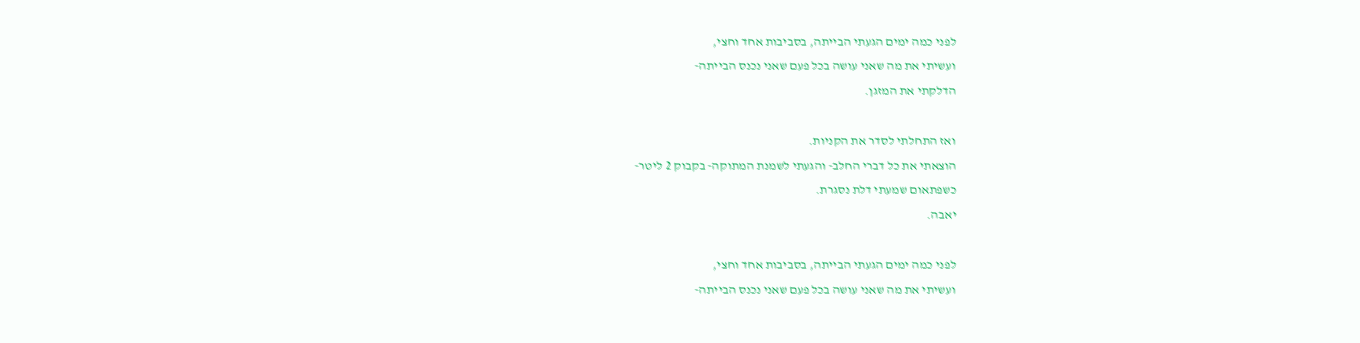לפני כמה ימים הגעתי הבייתה, בסביבות אחד וחצי,
ועשיתי את מה שאני עושה בכל פעם שאני נכנס הבייתה-
הדלקתי את המזגן.

ואז התחלתי לסדר את הקניות.
הוצאתי את כל דברי החלב- והגעתי לשמנת המתוקה- בקבוק 2 ליטר-
כשפתאום שמעתי דלת נסגרת.
יאבה.

לפני כמה ימים הגעתי הבייתה, בסביבות אחד וחצי,
ועשיתי את מה שאני עושה בכל פעם שאני נכנס הבייתה-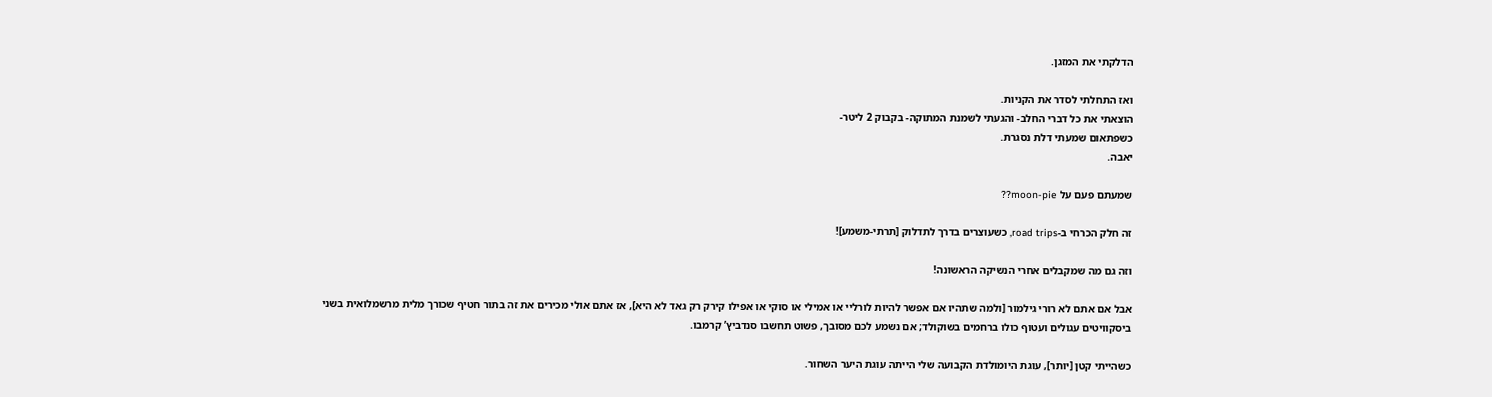הדלקתי את המזגן.

ואז התחלתי לסדר את הקניות.
הוצאתי את כל דברי החלב- והגעתי לשמנת המתוקה- בקבוק 2 ליטר-
כשפתאום שמעתי דלת נסגרת.
יאבה.

שמעתם פעם על moon-pie??

זה חלק הכרחי ב-road trips, כשעוצרים בדרך לתדלוק [תרתי-משמע]!

וזה גם מה שמקבלים אחרי הנשיקה הראשונה!

אבל אם אתם לא רורי גילמור [ולמה שתהיו אם אפשר להיות לורליי או אמילי או סוקי או אפילו קירק רק גאד לא היא], אז אתם אולי מכירים את זה בתור חטיף שכורך מלית מרשמלואית בשני ביסקוויטים עגולים ועטוף כולו ברחמים בשוקולד; אם נשמע לכם מסובך, פשוט תחשבו סנדביץ’ קרמבו.

כשהייתי קטן [יותר], עוגת היומולדת הקבועה שלי הייתה עוגת היער השחור.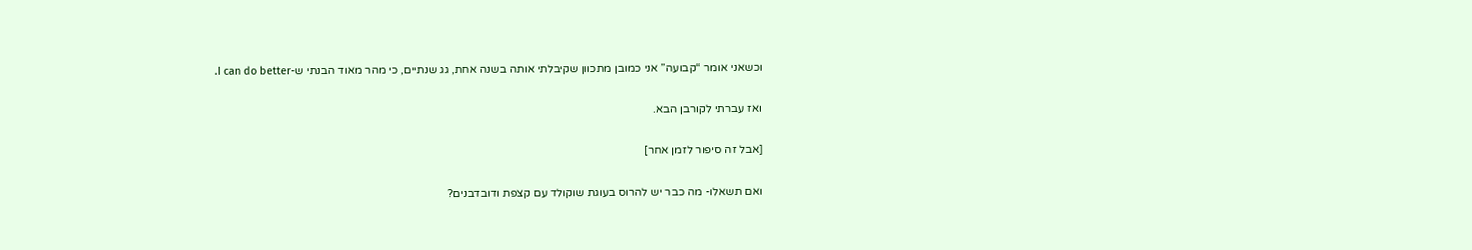וכשאני אומר “קבועה” אני כמובן מתכוון שקיבלתי אותה בשנה אחת, גג שנתיים, כי מהר מאוד הבנתי ש-I can do better.

ואז עברתי לקורבן הבא.

[אבל זה סיפור לזמן אחר]

ואם תשאלו- מה כבר יש להרוס בעוגת שוקולד עם קצפת ודובדבנים?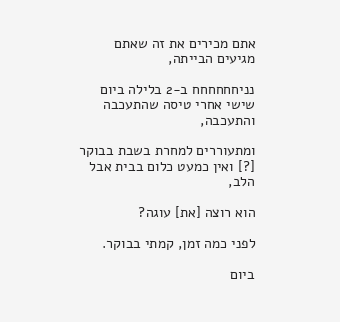אתם מכירים את זה שאתם מגיעים הבייתה,

נניחחחחחח ב-2 בלילה ביום שישי אחרי טיסה שהתעכבה והתעכבה,

ומתעוררים למחרת בשבת בבוקר [?] ואין כמעט כלום בבית אבל הלב,

הוא רוצה [את] עוגה?

לפני כמה זמן, קמתי בבוקר.

ביום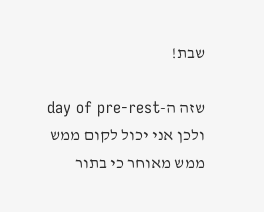שבת!

שזה ה-day of pre-rest ולכן אני יכול לקום ממש ממש מאוחר כי בתור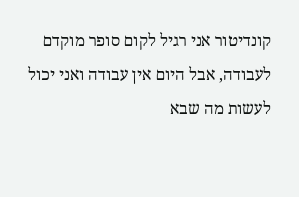קונדיטור אני רגיל לקום סופר מוקדם לעבודה, אבל היום אין עבודה ואני יכול לעשות מה שבא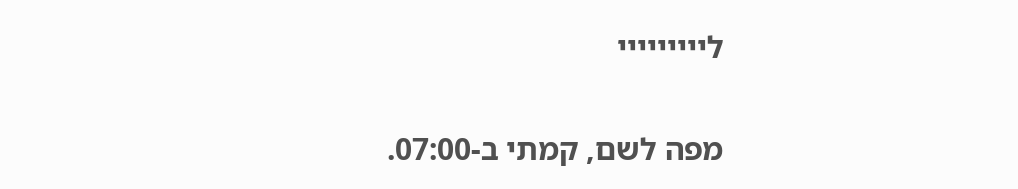לייייייייי

מפה לשם, קמתי ב-07:00.